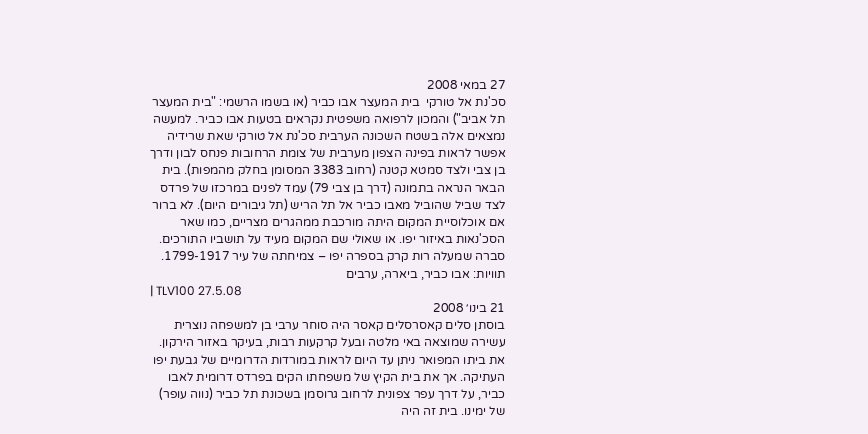27 במאי 2008
סכ'נת אל טורקי  בית המעצר אבו כביר (או בשמו הרשמי: "בית המעצר תל אביב") והמכון לרפואה משפטית נקראים בטעות אבו כביר. למעשה נמצאים אלה בשטח השכונה הערבית סכ'נת אל טורקי שאת שרידיה אפשר לראות בפינה הצפון מערבית של צומת הרחובות פנחס לבון ודרך בן צבי ולצד סמטא קטנה (רחוב 3383 המסומן בחלק מהמפות). בית הבאר הנראה בתמונה (דרך בן צבי 79) עמד לפנים במרכזו של פרדס לצד שביל שהוביל מאבו כביר אל תל הריש (תל גיבורים היום). לא ברור אם אוכלוסיית המקום היתה מורכבת ממהגרים מצריים, כמו שאר הסכ'נאות באיזור יפו. או שאולי שם המקום מעיד על תושביו התורכים. סברה שמעלה רות קרק בספרה יפו – צמיחתה של עיר 1799-1917.
תוויות: אבו כביר, ביארה, ערבים
| TLV100 27.5.08
21 בינו׳ 2008
בוסתן סלים קאסרסלים קאסר היה סוחר ערבי בן למשפחה נוצרית עשירה שמוצאה באי מלטה ובעל קרקעות רבות, בעיקר באזור הירקון. את ביתו המפואר ניתן עד היום לראות במורדות הדרומיים של גבעת יפו העתיקה. אך את בית הקיץ של משפחתו הקים בפרדס דרומית לאבו כביר, על דרך עפר צפונית לרחוב גרוסמן בשכונת תל כביר (נווה עופר) של ימינו. בית זה היה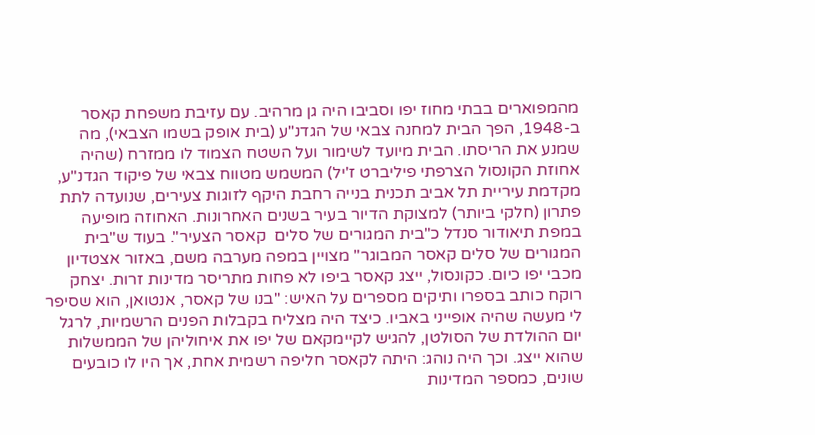מהמפוארים בבתי מחוז יפו וסביבו היה גן מרהיב. עם עזיבת משפחת קאסר ב-1948, הפך הבית למחנה צבאי של הגדנ"ע (בית אופק בשמו הצבאי), מה שמנע את הריסתו. הבית מיועד לשימור ועל השטח הצמוד לו ממזרח (שהיה אחוזת הקונסול הצרפתי פיליברט ז'יל) המשמש מטווח צבאי של פיקוד הגדנ"ע, מקדמת עיריית תל אביב תכנית בנייה רחבת היקף לזוגות צעירים, שנועדה לתת פתרון (חלקי ביותר) למצוקת הדיור בעיר בשנים האחרונות. האחוזה מופיעה במפת תיאודור סנדל כ"בית המגורים של סלים  קאסר הצעיר". בעוד ש"בית המגורים של סלים קאסר המבוגר" מצויין במפה מערבה משם, באזור אצטדיון מכבי יפו כיום. כקונסול, ייצג קאסר ביפו לא פחות מתריסר מדינות זרות. יצחק רוקח כותב בספרו ותיקים מספרים על האיש: "בנו של קאסר, אנטואן, הוא שסיפר לי מעשה שהיה אופייני באביו. כיצד היה מצליח בקבלות הפנים הרשמיות, לרגל יום ההולדת של הסולטן, להגיש לקיימקאם של יפו את איחוליהן של הממשלות שהוא ייצג. וכך היה נוהג: היתה לקאסר חליפה רשמית אחת, אך היו לו כובעים שונים, כמספר המדינות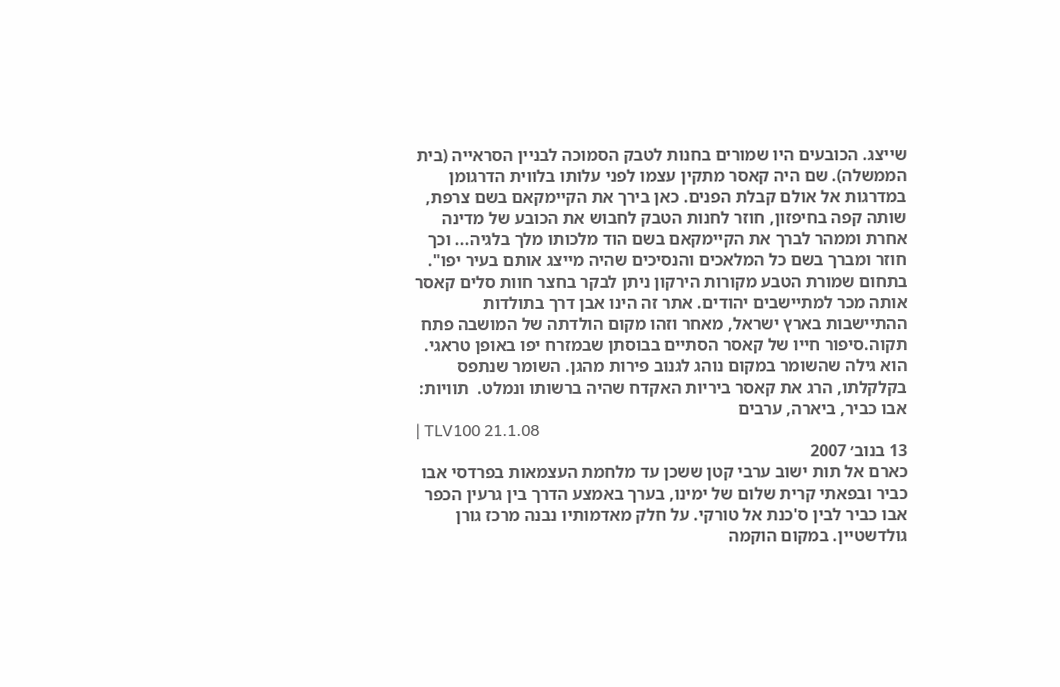שייצג. הכובעים היו שמורים בחנות לטבק הסמוכה לבניין הסראייה (בית הממשלה). שם היה קאסר מתקין עצמו לפני עלותו בלווית הדרגומן במדרגות אל אולם קבלת הפנים. כאן בירך את הקיימקאם בשם צרפת, שותה קפה בחיפזון, חוזר לחנות הטבק לחבוש את הכובע של מדינה אחרת וממהר לברך את הקיימקאם בשם הוד מלכותו מלך בלגיה... וכך חוזר ומברך בשם כל המלאכים והנסיכים שהיה מייצג אותם בעיר יפו". בתחום שמורת הטבע מקורות הירקון ניתן לבקר בחצר חוות סלים קאסר אותה מכר למתיישבים יהודים. אתר זה הינו אבן דרך בתולדות ההתיישבות בארץ ישראל, מאחר וזהו מקום הולדתה של המושבה פתח תקוה.סיפור חייו של קאסר הסתיים בבוסתן שבמזרח יפו באופן טראגי. הוא גילה שהשומר במקום נוהג לגנוב פירות מהגן. השומר שנתפס בקלקלתו, הרג את קאסר ביריות האקדח שהיה ברשותו ונמלט.  תוויות: אבו כביר, ביארה, ערבים
| TLV100 21.1.08
13 בנוב׳ 2007
כארם אל תות ישוב ערבי קטן ששכן עד מלחמת העצמאות בפרדסי אבו כביר ובפאתי קרית שלום של ימינו, בערך באמצע הדרך בין גרעין הכפר אבו כביר לבין ס'כנת אל טורקי. על חלק מאדמותיו נבנה מרכז גורן גולדשטיין. במקום הוקמה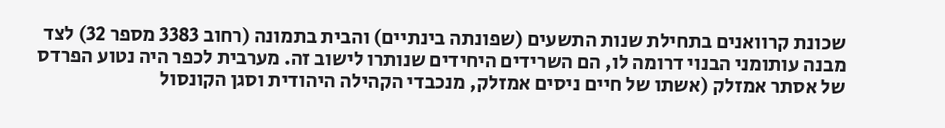שכונת קרוואנים בתחילת שנות התשעים (שפונתה בינתיים) והבית בתמונה (רחוב 3383 מספר 32) לצד מבנה עותומני הבנוי דרומה לו, הם השרידים היחידים שנותרו לישוב זה. מערבית לכפר היה נטוע הפרדס של אסתר אמזלק (אשתו של חיים ניסים אמזלק, מנכבדי הקהילה היהודית וסגן הקונסול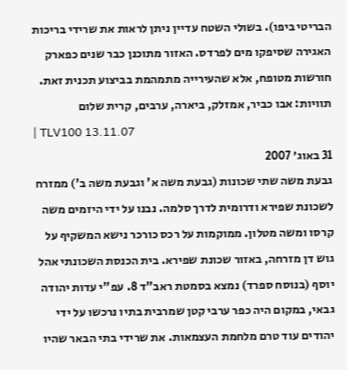הבריטי ביפו). בשולי השטח עדיין ניתן לראות את שרידי בריכות האגירה שסיפקו מים לפרדס. האזור מתוכנן כבר שנים כפארק חורשות מטופח, אלא שהעירייה מתמהמת בביצוע תכנית זאת.
תוויות: אבו כביר, אמזלק, ביארה, ערבים, קרית שלום
| TLV100 13.11.07
31 באוג׳ 2007
גבעת משה שתי שכונות (גבעת משה א' וגבעת משה ב') ממזרח לשכונת שפירא ודרומית לדרך סלמה. נבנו על ידי היזמים משה קרסו ומשה מטלון. ממוקמות על רכס כורכר נישא המשקיף על גוש דן מזרחה, באזור שכונת שפירא. בית הכנסת השכונתי אהל יוסף (בנוסח ספרד) נמצא בסמטת ראב"ד 8. עפ"י עדות יהודה גבאי, במקום היה כפר ערבי קטן שמרבית בתיו נרכשו על ידי יהודים עוד טרם מלחמת העצמאות. את שרידי בתי הבאר שהיו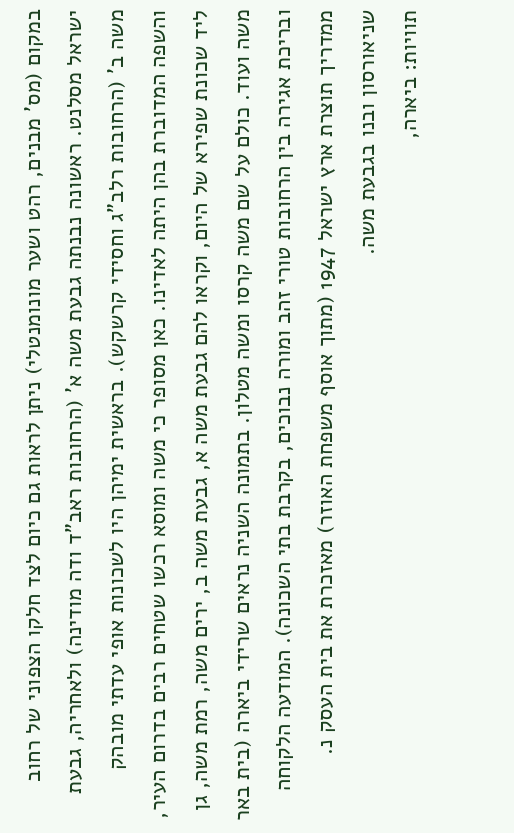במקום (מס' מבנים, רהט ושער מונומנטלי) ניתן לראות גם כיום לצד חלקו הצפוני של רחוב ישראל מסלנט. ראשונה נבנתה גבעת משה א' (הרחובות ראב"ד ודה מודינה) ולאחריה, גבעת משה ב' (הרחובות רלב"ג וחסידי קרשקש). בראשית ימיהן היו לשכונות אופי עדתי מובהק והשפה המדוברת בהן היתה לאדינו. כאן מסופר כי משה ומוסא רכשו שטחים רבים בדרום העיר, ליד שכונת שפירא של היום, וקראו להם גבעת משה א, גבעת משה ב, ירים משה, רמת משה, גן משה ועוד. כולם על שם משה קרסו ומשה מטלון. בתמונה השניה נראים שרידי ביארה (בית באר ובריכת אגירה בין הרחובות טורי זהב ומורה נבוכים, בקרבת בתי השכונה). המודעה הלקוחה ממדריך תוצרת ארץ ישראל 1947 (מתוך אוסף משפחת האוזר) מאזכרת את בית העסק נ. שניאורסון ובנו בגבעת משה.
תוויות: ביארה,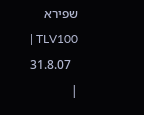שפירא
| TLV100 31.8.07
|